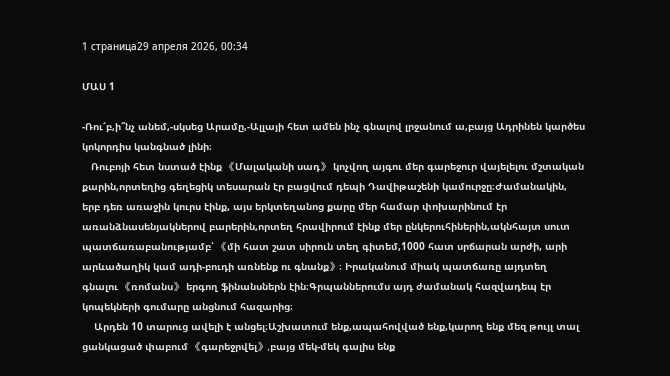1 страница29 апреля 2026, 00:34

ՄԱՍ 1

-Ռու՜բ,ի՞նչ անեմ,-սկսեց Արամը,-Ալլայի հետ ամեն ինչ գնալով լրջանում ա,բայց Ադրինեն կարծես կոկորդիս կանգնած լինի։
   Ռուբոյի հետ նստած էինք 《Մալականի սադ》 կոչվող այգու մեր գարեջուր վայելելու մշտական քարին,որտեղից գեղեցիկ տեսարան էր բացվում դեպի Դավիթաշենի կամուրջը։Ժամանակին, երբ դեռ առաջին կուրս էինք, այս երկտեղանոց քարը մեր համար փոխարինում էր առանձնասենյակներով բարերին,որտեղ հրավիրում էինք մեր ընկերուհիներին,ակնհայտ սուտ պատճառաբանությամբ՝ 《մի հատ շատ սիրուն տեղ գիտեմ,1000 հատ սրճարան արժի, արի արևածաղիկ կամ ադի-բուդի առնենք ու գնանք》։ Իրականում միակ պատճառը այդտեղ գնալու 《ռոմանս》 երգող ֆինանսներն էին։Գրպաններումս այդ ժամանակ հազվադեպ էր կոպեկների գումարը անցնում հազարից։
    Արդեն 10 տարուց ավելի է անցել։Աշխատում ենք,ապահովված ենք,կարող ենք մեզ թույլ տալ ցանկացած փաբում 《գարեջրվել》,բայց մեկ-մեկ գալիս ենք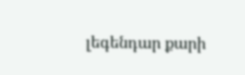լեգենդար քարի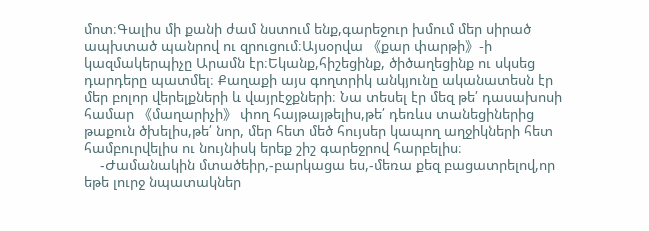մոտ։Գալիս մի քանի ժամ նստում ենք,գարեջուր խմում մեր սիրած ապխտած պանրով ու զրուցում։Այսօրվա 《քար փարթի》-ի կազմակերպիչը Արամն էր։Եկանք,հիշեցինք, ծիծաղեցինք ու սկսեց դարդերը պատմել։ Քաղաքի այս գողտրիկ անկյունը ականատեսն էր մեր բոլոր վերելքների և վայրէջքների։ Նա տեսել էր մեզ թե՛ դասախոսի համար 《մաղարիչի》 փող հայթայթելիս,թե՛ դեռևս տանեցիներից թաքուն ծխելիս,թե՛ նոր, մեր հետ մեծ հույսեր կապող աղջիկների հետ համբուրվելիս ու նույնիսկ երեք շիշ գարեջրով հարբելիս։
    -Ժամանակին մտածեիր,-բարկացա ես,-մեռա քեզ բացատրելով,որ եթե լուրջ նպատակներ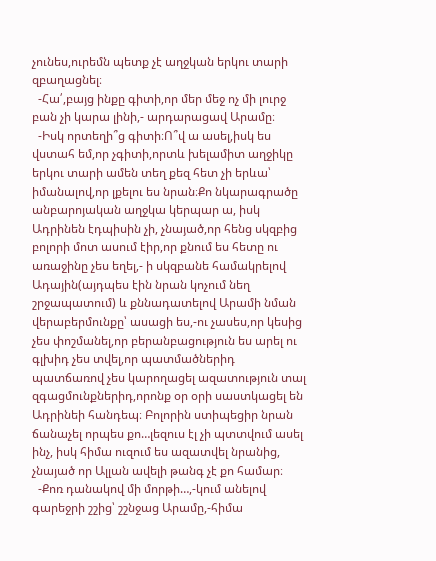չունես,ուրեմն պետք չէ աղջկան երկու տարի զբաղացնել։
  -Հա՛,բայց ինքը գիտի,որ մեր մեջ ոչ մի լուրջ բան չի կարա լինի,- արդարացավ Արամը։
  -Իսկ որտեղի՞ց գիտի։Ո՞վ ա ասել,իսկ ես վստահ եմ,որ չգիտի,որտև խելամիտ աղջիկը երկու տարի ամեն տեղ քեզ հետ չի երևա՝ իմանալով,որ լքելու ես նրան։Քո նկարագրածը անբարոյական աղջկա կերպար ա, իսկ Ադրինեն էդպիսին չի, չնայած,որ հենց սկզբից բոլորի մոտ ասում էիր,որ քնում ես հետը ու առաջինը չես եղել,- ի սկզբանե համակրելով Ադային(այդպես էին նրան կոչում նեղ շրջապատում) և քննադատելով Արամի նման վերաբերմունքը՝ ասացի ես,-ու չասես,որ կեսից  չես փոշմանել,որ բերանբացություն ես արել ու
գլխիդ չես տվել,որ պատմածներիդ պատճառով չես կարողացել ազատություն տալ զգացմունքներիդ,որոնք օր օրի սաստկացել են Ադրինեի հանդեպ։ Բոլորին ստիպեցիր նրան ճանաչել որպես քո…լեզուս էլ չի պտտվում ասել ինչ, իսկ հիմա ուզում ես ազատվել նրանից, չնայած որ Ալլան ավելի թանգ չէ քո համար։
  -Քոռ դանակով մի մորթի…,-կում անելով գարեջրի շշից՝ շշնջաց Արամը,-հիմա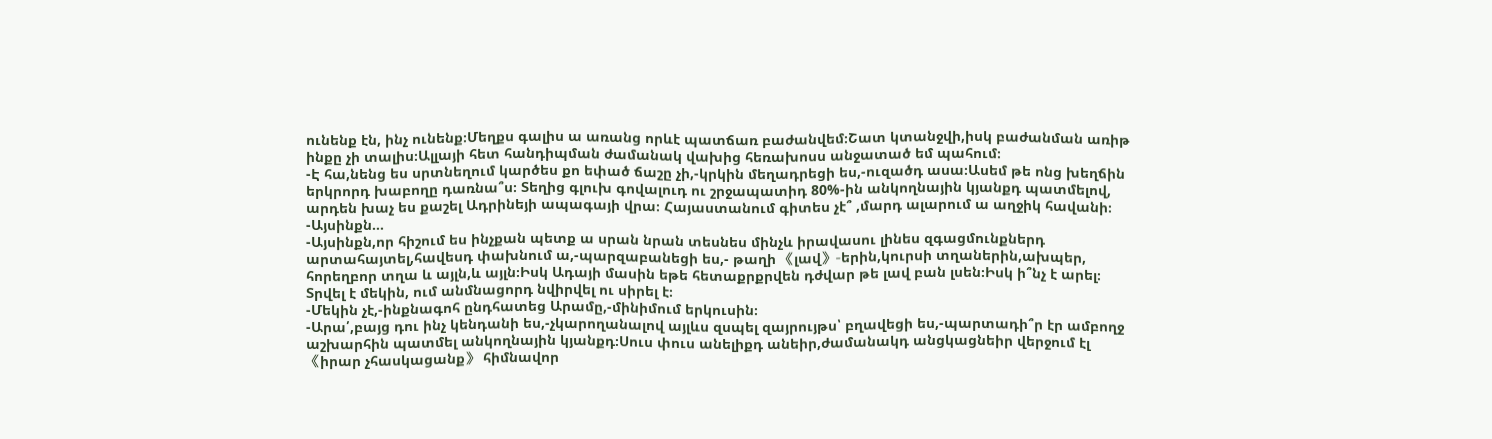ունենք էն, ինչ ունենք։Մեղքս գալիս ա առանց որևէ պատճառ բաժանվեմ։Շատ կտանջվի,իսկ բաժանման առիթ ինքը չի տալիս։Ալլայի հետ հանդիպման ժամանակ վախից հեռախոսս անջատած եմ պահում։
-Է հա,նենց ես սրտնեղում կարծես քո եփած ճաշը չի,-կրկին մեղադրեցի ես,-ուզածդ ասա։Ասեմ թե ոնց խեղճին երկրորդ խաբողը դառնա՞ս։ Տեղից գլուխ գովալուդ ու շրջապատիդ 80%-ին անկողնային կյանքդ պատմելով, արդեն խաչ ես քաշել Ադրինեյի ապագայի վրա։ Հայաստանում գիտես չէ՞ ,մարդ ալարում ա աղջիկ հավանի։
-Այսինքն…
-Այսինքն,որ հիշում ես ինչքան պետք ա սրան նրան տեսնես մինչև իրավասու լինես զգացմունքներդ արտահայտել,հավեսդ փախնում ա,-պարզաբանեցի ես,- թաղի 《լավ》-երին,կուրսի տղաներին,ախպեր, հորեղբոր տղա և այլն,և այլն։Իսկ Ադայի մասին եթե հետաքրքրվեն դժվար թե լավ բան լսեն։Իսկ ի՞նչ է արել։ Տրվել է մեկին, ում անմնացորդ նվիրվել ու սիրել է։
-Մեկին չէ,-ինքնագոհ ընդհատեց Արամը,-մինիմում երկուսին։
-Արա՛,բայց դու ինչ կենդանի ես,-չկարողանալով այլևս զսպել զայրույթս՝ բղավեցի ես,-պարտադի՞ր էր ամբողջ աշխարհին պատմել անկողնային կյանքդ։Սուս փուս անելիքդ անեիր,ժամանակդ անցկացնեիր վերջում էլ 《իրար չհասկացանք》 հիմնավոր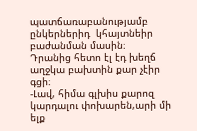պատճառաբանությամբ ընկերներիդ  կհայտնեիր բաժանման մասին։  Դրանից հետո էլ էդ խեղճ աղջկա բախտին քար չէիր գցի։
-Լավ, հիմա գլխիս քարոզ կարդալու փոխարեն,արի մի ելք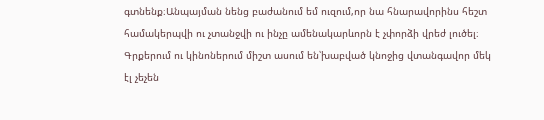գտնենք։Անպայման նենց բաժանում եմ ուզում,որ նա հնարավորինս հեշտ համակերպվի ու չտանջվի ու ինչը ամենակարևորն է չփորձի վրեժ լուծել։ Գրքերում ու կինոներում միշտ ասում են՝խաբված կնոջից վտանգավոր մեկ էլ չեչեն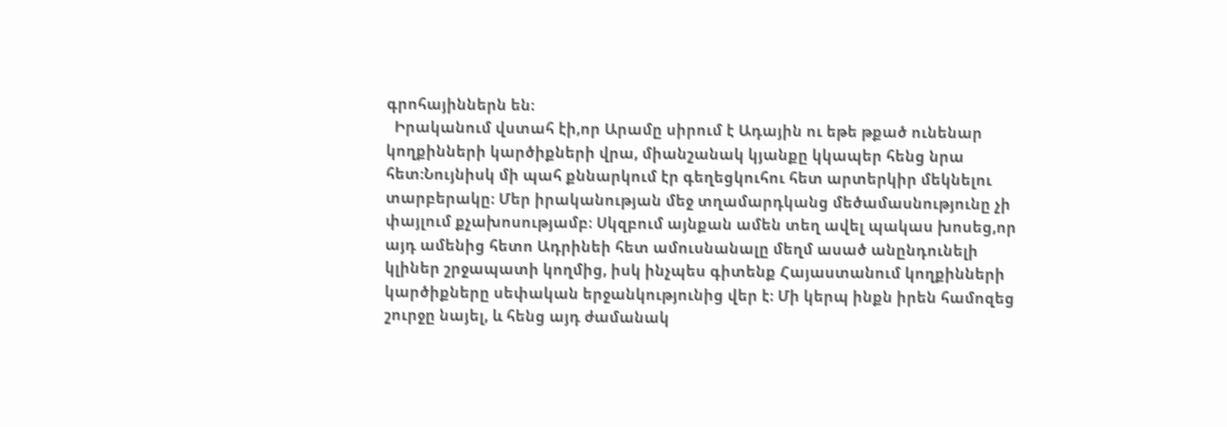գրոհայիններն են։
  Իրականում վստահ էի,որ Արամը սիրում է Ադային ու եթե թքած ունենար կողքինների կարծիքների վրա, միանշանակ կյանքը կկապեր հենց նրա հետ։Նույնիսկ մի պահ քննարկում էր գեղեցկուհու հետ արտերկիր մեկնելու տարբերակը։ Մեր իրականության մեջ տղամարդկանց մեծամասնությունը չի փայլում քչախոսությամբ։ Սկզբում այնքան ամեն տեղ ավել պակաս խոսեց,որ այդ ամենից հետո Ադրինեի հետ ամուսնանալը մեղմ ասած անընդունելի կլիներ շրջապատի կողմից, իսկ ինչպես գիտենք Հայաստանում կողքինների կարծիքները սեփական երջանկությունից վեր է։ Մի կերպ ինքն իրեն համոզեց շուրջը նայել, և հենց այդ ժամանակ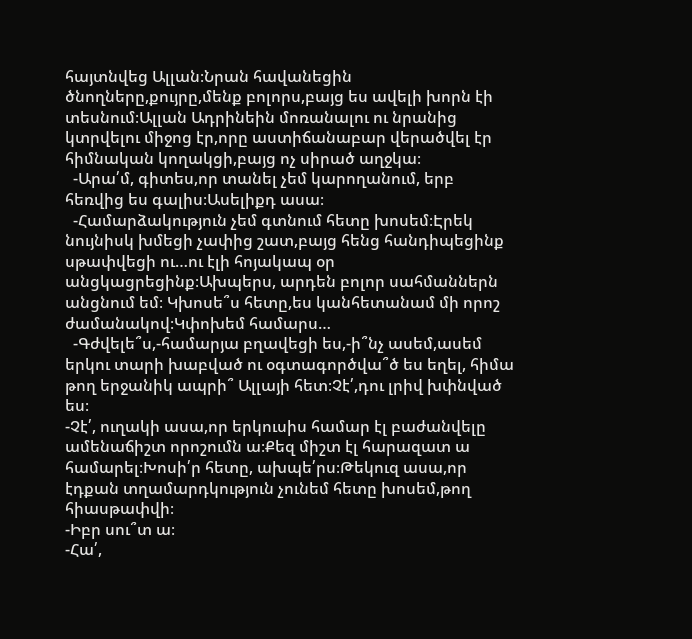հայտնվեց Ալլան։Նրան հավանեցին  ծնողները,քույրը,մենք բոլորս,բայց ես ավելի խորն էի տեսնում։Ալլան Ադրինեին մոռանալու ու նրանից կտրվելու միջոց էր,որը աստիճանաբար վերածվել էր հիմնական կողակցի,բայց ոչ սիրած աղջկա։
  -Արա՛մ, գիտես,որ տանել չեմ կարողանում, երբ հեռվից ես գալիս։Ասելիքդ ասա։
  -Համարձակություն չեմ գտնում հետը խոսեմ։Էրեկ նույնիսկ խմեցի չափից շատ,բայց հենց հանդիպեցինք սթափվեցի ու…ու էլի հոյակապ օր անցկացրեցինք։Ախպերս, արդեն բոլոր սահմաններն անցնում եմ։ Կխոսե՞ս հետը,ես կանհետանամ մի որոշ ժամանակով։Կփոխեմ համարս…
  -Գժվելե՞ս,-համարյա բղավեցի ես,-ի՞նչ ասեմ,ասեմ երկու տարի խաբված ու օգտագործվա՞ծ ես եղել, հիմա թող երջանիկ ապրի՞ Ալլայի հետ։Չէ՛,դու լրիվ խփնված ես։
-Չէ՛, ուղակի ասա,որ երկուսիս համար էլ բաժանվելը ամենաճիշտ որոշումն ա։Քեզ միշտ էլ հարազատ ա համարել։Խոսի՛ր հետը, ախպե՛րս։Թեկուզ ասա,որ էդքան տղամարդկություն չունեմ հետը խոսեմ,թող հիասթափվի։
-Իբր սու՞տ ա։
-Հա՛,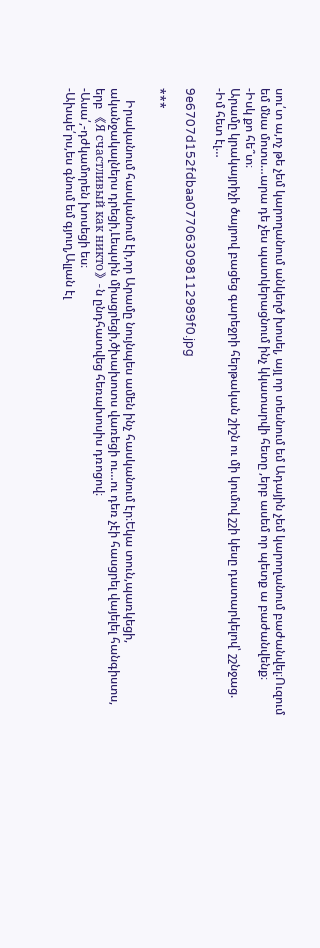սու՛տ ա,ոչ թե չեմ կարողանում անկեղծ խոսել, այլ որ տեսնում եմ Ադային չեմ կարողանում բաժանվել։Ուզում եմ մնա մոտս…արա դե չես պատկերացնում ինչ կկատարվի հետը ,երբ ասեմ որ պետք ա բաժանվենք։
-Իսկ քո հե՞տ։
Արամը կրակայրիչի ծայրով բացեց գարեջրի հերթական շիշն ու մի կումով շշի կեսը դատարկելով՝ շշնջաց.
-Իմ հետ էլ…

9e6707d152fdbaa077063098112989f0.jpg

***

    Իրականում հասկանում էի,որ Արամը նույնպես ամեն ինչ հասկանում էր։Եկա տուն,պառկեցի, ականջակալներս դրեցի,Լեպսին միացրեցի,ծխախոտս վառեցի ու…ու դեռ չէի հասցրել վայելել հանգիստս, երբ 《Я счастливый как никто》-ն ընդհատվեց հեռախոսիս դռոցով։
-Ասա՛,-դժկամորեն խոսեցի ես։
-Ախպե՛րս,ես գնում եմ գյուղ,Ալլան էլ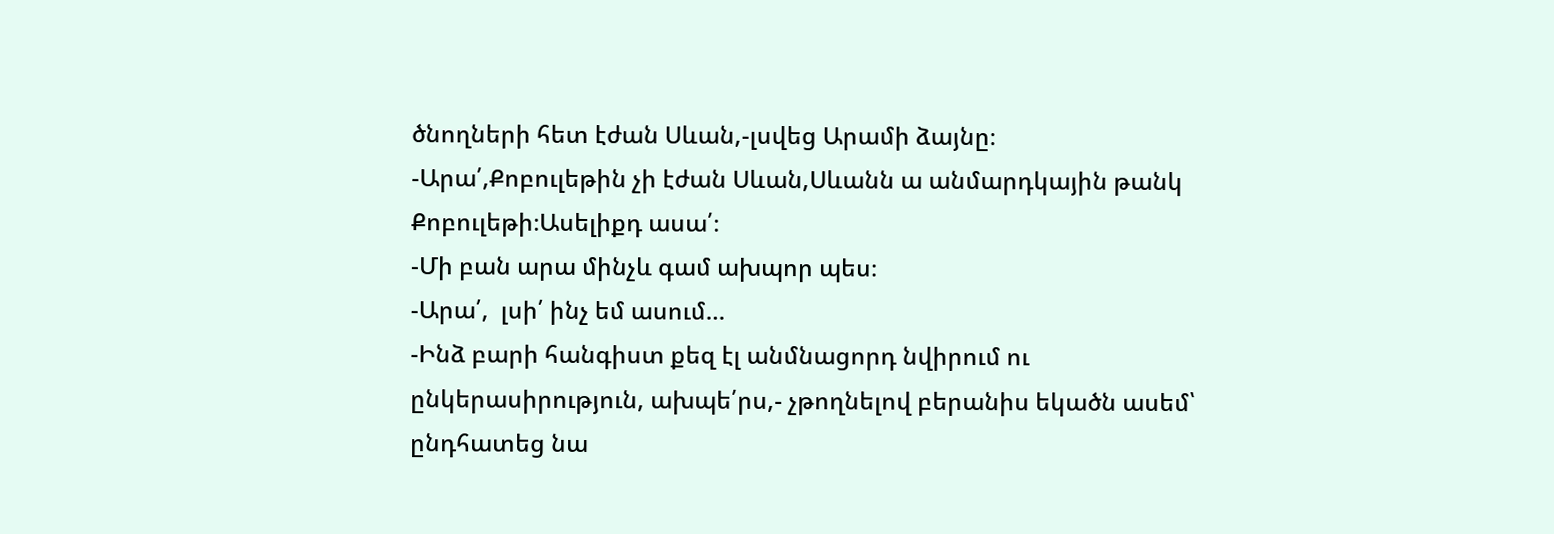ծնողների հետ էժան Սևան,-լսվեց Արամի ձայնը։
-Արա՛,Քոբուլեթին չի էժան Սևան,Սևանն ա անմարդկային թանկ Քոբուլեթի։Ասելիքդ ասա՛։
-Մի բան արա մինչև գամ ախպոր պես։
-Արա՛,  լսի՛ ինչ եմ ասում…
-Ինձ բարի հանգիստ քեզ էլ անմնացորդ նվիրում ու ընկերասիրություն, ախպե՛րս,- չթողնելով բերանիս եկածն ասեմ՝ ընդհատեց նա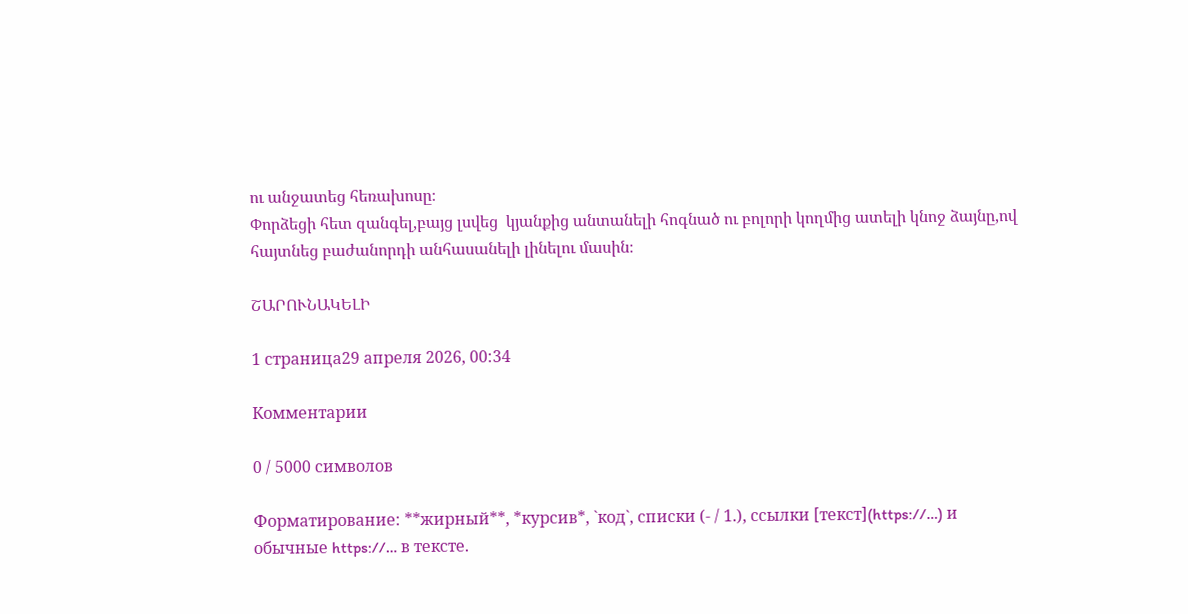ու անջատեց հեռախոսը։
Փորձեցի հետ զանգել,բայց լսվեց  կյանքից անտանելի հոգնած ու բոլորի կողմից ատելի կնոջ ձայնը,ով հայտնեց բաժանորդի անհասանելի լինելու մասին։

ՇԱՐՈՒՆԱԿԵԼԻ

1 страница29 апреля 2026, 00:34

Комментарии

0 / 5000 символов

Форматирование: **жирный**, *курсив*, `код`, списки (- / 1.), ссылки [текст](https://…) и обычные https://… в тексте.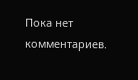Пока нет комментариев.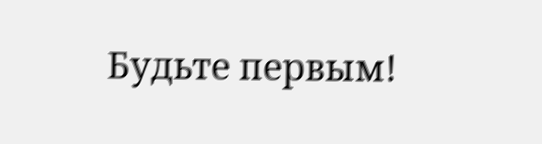Будьте первым!